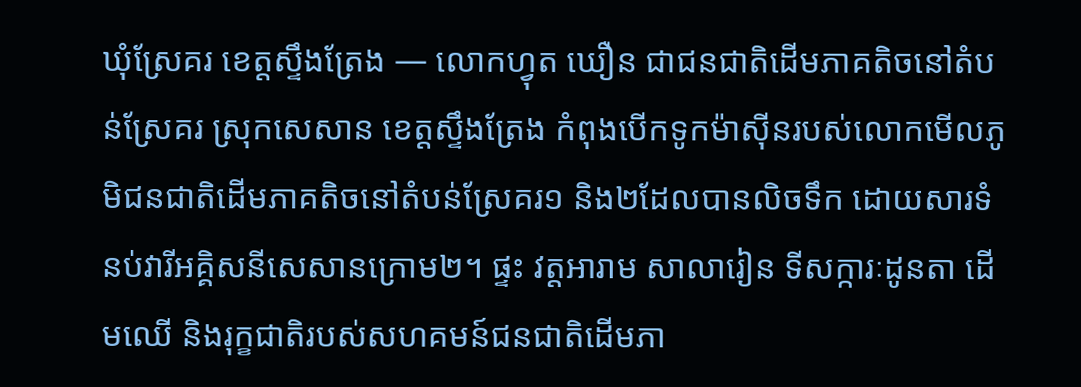ឃុំស្រែគរ ខេត្តស្ទឹងត្រែង — លោកហ្វុត ឃឿន ជាជនជាតិដើមភាគតិចនៅតំបន់ស្រែគរ ស្រុកសេសាន ខេត្តស្ទឹងត្រែង កំពុងបើកទូកម៉ាស៊ីនរបស់លោកមើលភូមិជនជាតិដើមភាគតិចនៅតំបន់ស្រែគរ១ និង២ដែលបានលិចទឹក ដោយសារទំនប់វារីអគ្គិសនីសេសានក្រោម២។ ផ្ទះ វត្តអារាម សាលារៀន ទីសក្ការៈដូនតា ដើមឈើ និងរុក្ខជាតិរបស់សហគមន៍ជនជាតិដើមភា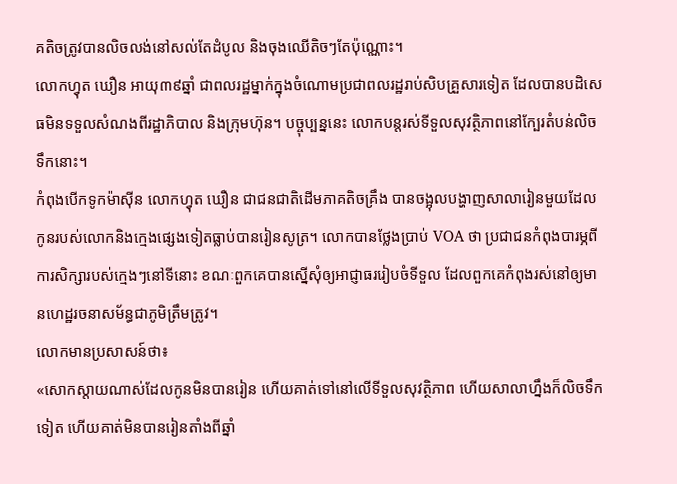គតិចត្រូវបានលិចលង់នៅសល់តែដំបូល និងចុងឈើតិចៗតែប៉ុណ្ណោះ។
លោកហ្វុត ឃឿន អាយុ៣៩ឆ្នាំ ជាពលរដ្ឋម្នាក់ក្នុងចំណោមប្រជាពលរដ្ឋរាប់សិបគ្រួសារទៀត ដែលបានបដិសេធមិនទទួលសំណងពីរដ្ឋាភិបាល និងក្រុមហ៊ុន។ បច្ចុប្បន្ននេះ លោកបន្តរស់ទីទួលសុវត្ថិភាពនៅក្បែរតំបន់លិចទឹកនោះ។
កំពុងបើកទូកម៉ាស៊ីន លោកហ្វុត ឃឿន ជាជនជាតិដើមភាគតិចគ្រឹង បានចង្អុលបង្ហាញសាលារៀនមួយដែលកូនរបស់លោកនិងក្មេងផ្សេងទៀតធ្លាប់បានរៀនសូត្រ។ លោកបានថ្លែងប្រាប់ VOA ថា ប្រជាជនកំពុងបារម្ភពីការសិក្សារបស់ក្មេងៗនៅទីនោះ ខណៈពួកគេបានស្នើសុំឲ្យអាជ្ញាធររៀបចំទីទួល ដែលពួកគេកំពុងរស់នៅឲ្យមានហេដ្ឋរចនាសម័ន្ធជាភូមិត្រឹមត្រូវ។
លោកមានប្រសាសន៍ថា៖
«សោកស្តាយណាស់ដែលកូនមិនបានរៀន ហើយគាត់ទៅនៅលើទីទួលសុវត្ថិភាព ហើយសាលាហ្នឹងក៏លិចទឹកទៀត ហើយគាត់មិនបានរៀនតាំងពីឆ្នាំ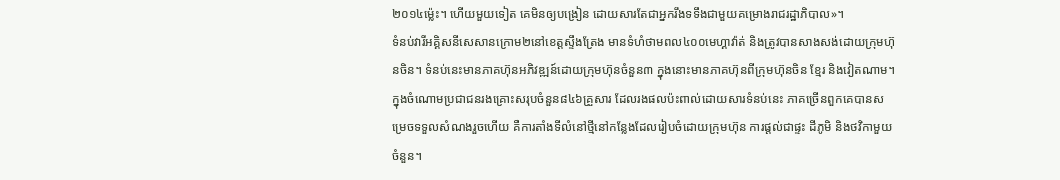២០១៤ម៉្លេះ។ ហើយមួយទៀត គេមិនឲ្យបង្រៀន ដោយសារតែជាអ្នករឹងទទឹងជាមួយគម្រោងរាជរដ្ឋាភិបាល»។
ទំនប់វារីអគ្គិសនីសេសានក្រោម២នៅខេត្តស្ទឹងត្រែង មានទំហំថាមពល៤០០មេហ្គាវ៉ាត់ និងត្រូវបានសាងសង់ដោយក្រុមហ៊ុនចិន។ ទំនប់នេះមានភាគហ៊ុនអភិវឌ្ឍន៍ដោយក្រុមហ៊ុនចំនួន៣ ក្នុងនោះមានភាគហ៊ុនពីក្រុមហ៊ុនចិន ខ្មែរ និងវៀតណាម។
ក្នុងចំណោមប្រជាជនរងគ្រោះសរុបចំនួន៨៤៦គ្រួសារ ដែលរងផលប៉ះពាល់ដោយសារទំនប់នេះ ភាគច្រើនពួកគេបានសម្រេចទទួលសំណងរួចហើយ គឺការតាំងទីលំនៅថ្មីនៅកន្លែងដែលរៀបចំដោយក្រុមហ៊ុន ការផ្តល់ជាផ្ទះ ដីភូមិ និងថវិកាមួយចំនួន។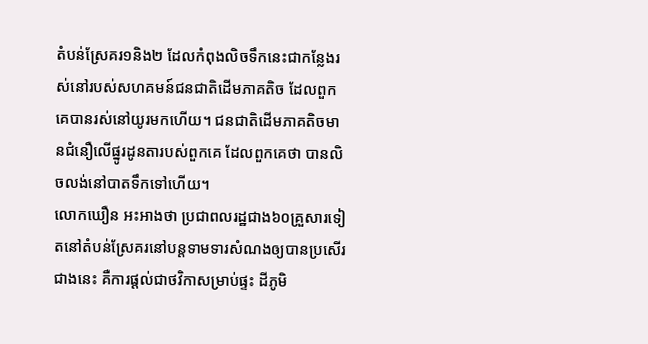តំបន់ស្រែគរ១និង២ ដែលកំពុងលិចទឹកនេះជាកន្លែងរស់នៅរបស់សហគមន៍ជនជាតិដើមភាគតិច ដែលពួកគេបានរស់នៅយូរមកហើយ។ ជនជាតិដើមភាគតិចមានជំនឿលើផ្នូរដូនតារបស់ពួកគេ ដែលពួកគេថា បានលិចលង់នៅបាតទឹកទៅហើយ។
លោកឃឿន អះអាងថា ប្រជាពលរដ្ឋជាង៦០គ្រួសារទៀតនៅតំបន់ស្រែគរនៅបន្តទាមទារសំណងឲ្យបានប្រសើរជាងនេះ គឺការផ្តល់ជាថវិកាសម្រាប់ផ្ទះ ដីភូមិ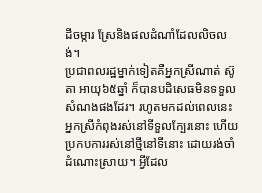ដីចម្ការ ស្រែនិងផលដំណាំដែលលិចលង់។
ប្រជាពលរដ្ឋម្នាក់ទៀតគឺអ្នកស្រីណាត់ ស៊ូតា អាយុ៦៥ឆ្នាំ ក៏បានបដិសេធមិនទទួលសំណងផងដែរ។ រហូតមកដល់ពេលនេះ អ្នកស្រីកំពុងរស់នៅទីទួលក្បែរនោះ ហើយប្រកបការរស់នៅថ្មីនៅទីនោះ ដោយរង់ចាំដំណោះស្រាយ។ អ្វីដែល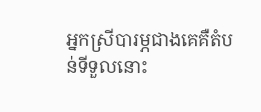អ្នកស្រីបារម្ភជាងគេគឺតំបន់ទីទួលនោះ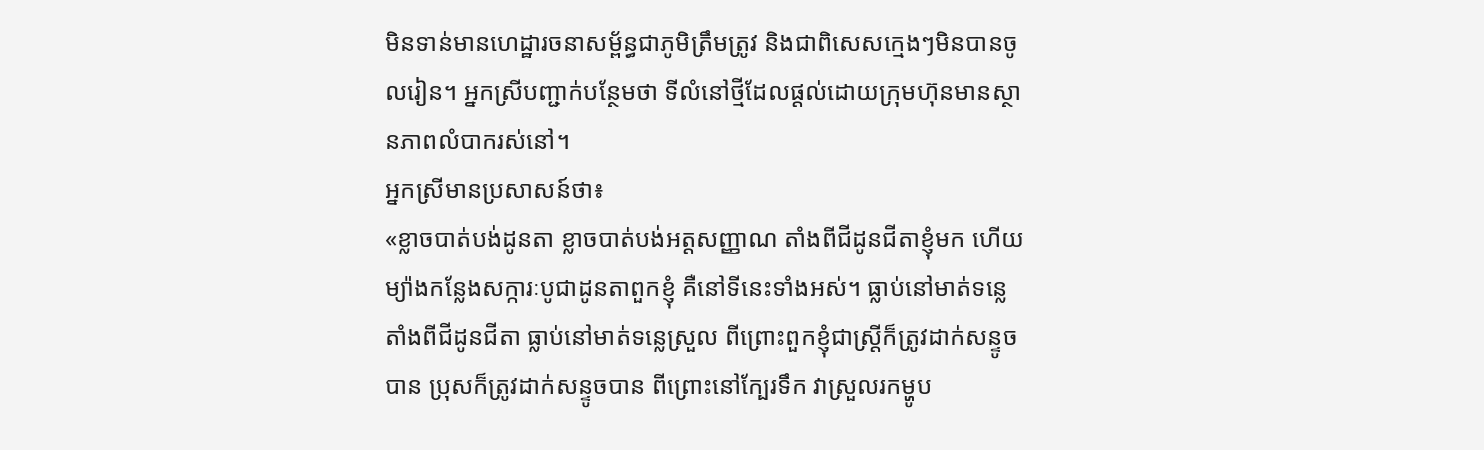មិនទាន់មានហេដ្ឋារចនាសម្ព័ន្ធជាភូមិត្រឹមត្រូវ និងជាពិសេសក្មេងៗមិនបានចូលរៀន។ អ្នកស្រីបញ្ជាក់បន្ថែមថា ទីលំនៅថ្មីដែលផ្តល់ដោយក្រុមហ៊ុនមានស្ថានភាពលំបាករស់នៅ។
អ្នកស្រីមានប្រសាសន៍ថា៖
«ខ្លាចបាត់បង់ដូនតា ខ្លាចបាត់បង់អត្តសញ្ញាណ តាំងពីជីដូនជីតាខ្ញុំមក ហើយម្យ៉ាងកន្លែងសក្ការៈបូជាដូនតាពួកខ្ញុំ គឺនៅទីនេះទាំងអស់។ ធ្លាប់នៅមាត់ទន្លេតាំងពីជីដូនជីតា ធ្លាប់នៅមាត់ទន្លេស្រួល ពីព្រោះពួកខ្ញុំជាស្រ្តីក៏ត្រូវដាក់សន្ទូចបាន ប្រុសក៏ត្រូវដាក់សន្ទូចបាន ពីព្រោះនៅក្បែរទឹក វាស្រួលរកម្ហូប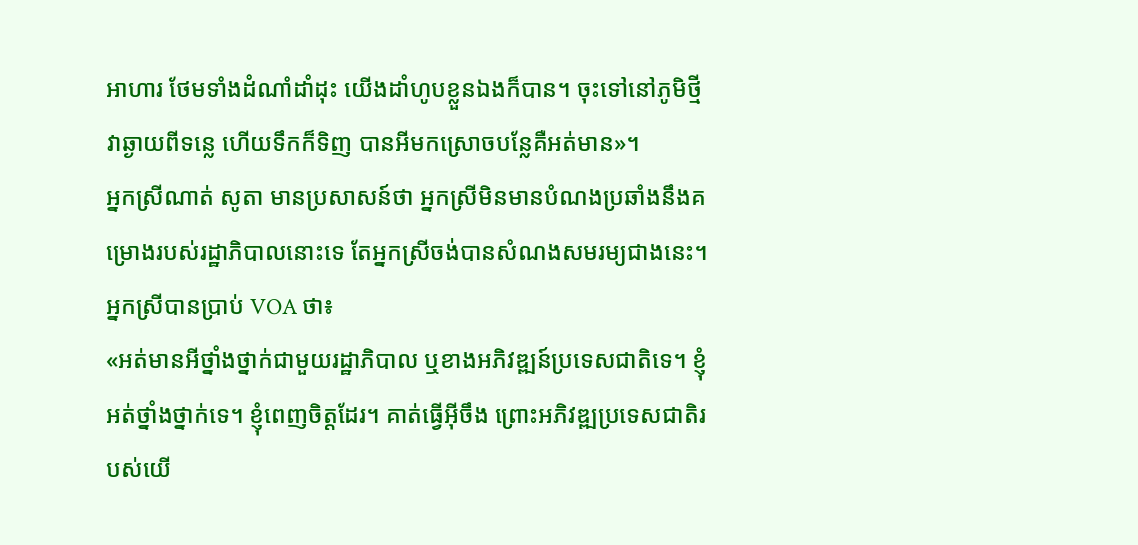អាហារ ថែមទាំងដំណាំដាំដុះ យើងដាំហូបខ្លួនឯងក៏បាន។ ចុះទៅនៅភូមិថ្មី វាឆ្ងាយពីទន្លេ ហើយទឹកក៏ទិញ បានអីមកស្រោចបន្លែគឺអត់មាន»។
អ្នកស្រីណាត់ សូតា មានប្រសាសន៍ថា អ្នកស្រីមិនមានបំណងប្រឆាំងនឹងគម្រោងរបស់រដ្ឋាភិបាលនោះទេ តែអ្នកស្រីចង់បានសំណងសមរម្យជាងនេះ។
អ្នកស្រីបានប្រាប់ VOA ថា៖
«អត់មានអីថ្នាំងថ្នាក់ជាមួយរដ្ឋាភិបាល ឬខាងអភិវឌ្ឍន៍ប្រទេសជាតិទេ។ ខ្ញុំអត់ថ្នាំងថ្នាក់ទេ។ ខ្ញុំពេញចិត្តដែរ។ គាត់ធ្វើអ៊ីចឹង ព្រោះអភិវឌ្ឍប្រទេសជាតិរបស់យើ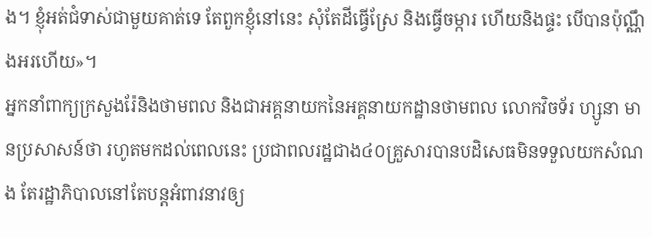ង។ ខ្ញុំអត់ជំទាស់ជាមួយគាត់ទេ តែពួកខ្ញុំនៅនេះ សុំតែដីធ្វើស្រែ និងធ្វើចម្ការ ហើយនិងផ្ទះ បើបានប៉ុណ្ណឹងអរហើយ»។
អ្នកនាំពាក្យក្រសួងរ៉ែនិងថាមពល និងជាអគ្គនាយកនៃអគ្គនាយកដ្ឋានថាមពល លោកវិចទ័រ ហ្សូនា មានប្រសាសន៍ថា រហូតមកដល់ពេលនេះ ប្រជាពលរដ្ឋជាង៤០គ្រួសារបានបដិសេធមិនទទួលយកសំណង តែរដ្ឋាភិបាលនៅតែបន្តអំពាវនាវឲ្យ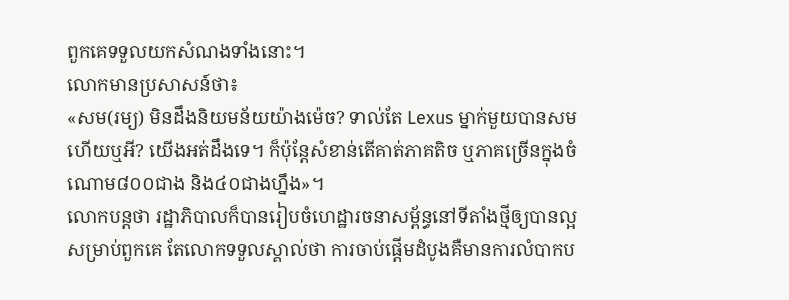ពួកគេទទួលយកសំណងទាំងនោះ។
លោកមានប្រសាសន៍ថា៖
«សម(រម្យ) មិនដឹងនិយមន័យយ៉ាងម៉េច? ទាល់តែ Lexus ម្នាក់មួយបានសមហើយឬអី? យើងអត់ដឹងទេ។ ក៏ប៉ុន្តែសំខាន់តើគាត់ភាគតិច ឬភាគច្រើនក្នុងចំណោម៨០០ជាង និង៤០ជាងហ្នឹង»។
លោកបន្តថា រដ្ឋាភិបាលក៏បានរៀបចំហេដ្ឋារចនាសម្ព័ន្ធនៅទីតាំងថ្មីឲ្យបានល្អសម្រាប់ពួកគេ តែលោកទទួលស្គាល់ថា ការចាប់ផ្តើមដំបូងគឺមានការលំបាកប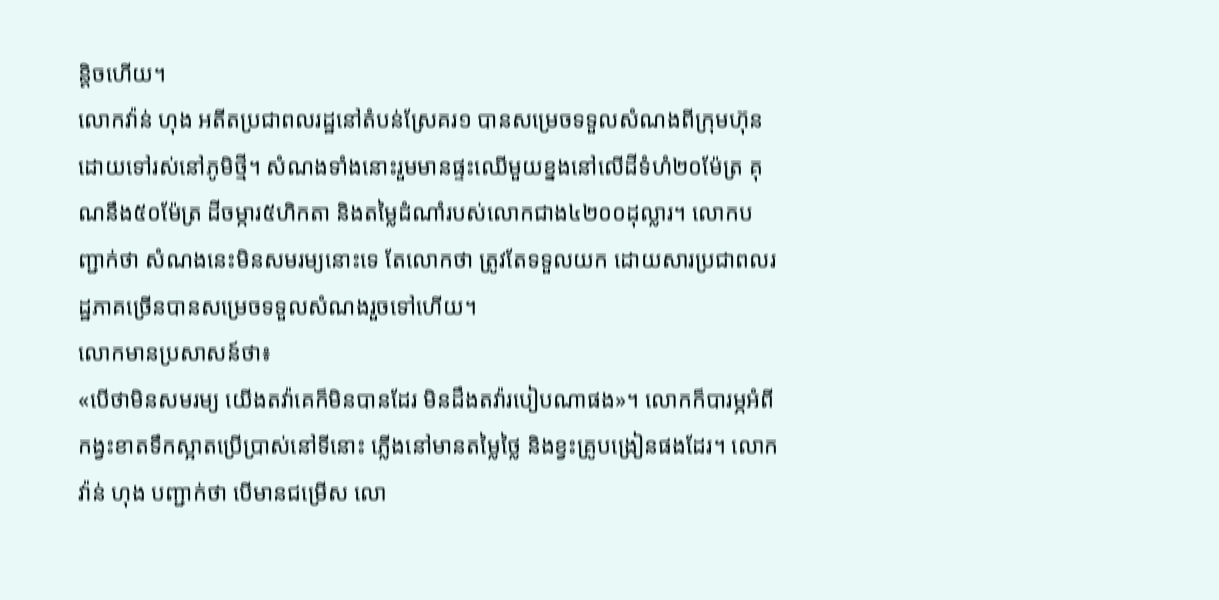ន្តិចហើយ។
លោកវ៉ាន់ ហុង អតីតប្រជាពលរដ្ឋនៅតំបន់ស្រែគរ១ បានសម្រេចទទួលសំណងពីក្រុមហ៊ុន ដោយទៅរស់នៅភូមិថ្មី។ សំណងទាំងនោះរួមមានផ្ទះឈើមួយខ្នងនៅលើដីទំហំ២០ម៉ែត្រ គុណនឹង៥០ម៉ែត្រ ដីចម្ការ៥ហិកតា និងតម្លៃដំណាំរបស់លោកជាង៤២០០ដុល្លារ។ លោកបញ្ជាក់ថា សំណងនេះមិនសមរម្យនោះទេ តែលោកថា ត្រូវតែទទួលយក ដោយសារប្រជាពលរដ្ឋភាគច្រើនបានសម្រេចទទួលសំណងរួចទៅហើយ។
លោកមានប្រសាសន៍ថា៖
«បើថាមិនសមរម្យ យើងតវ៉ាគេក៏មិនបានដែរ មិនដឹងតវ៉ារបៀបណាផង»។ លោកក៏បារម្ភអំពីកង្វះខាតទឹកស្អាតប្រើប្រាស់នៅទីនោះ ភ្លើងនៅមានតម្លៃថ្លៃ និងខ្វះគ្រូបង្រៀនផងដែរ។ លោកវ៉ាន់ ហុង បញ្ជាក់ថា បើមានជម្រើស លោ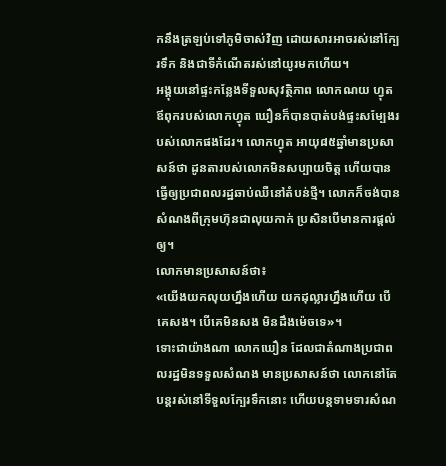កនឹងត្រឡប់ទៅភូមិចាស់វិញ ដោយសារអាចរស់នៅក្បែរទឹក និងជាទីកំណើតរស់នៅយូរមកហើយ។
អង្គុយនៅផ្ទះកន្លែងទីទួលសុវត្ថិភាព លោកណយ ហ្វុត ឪពុករបស់លោកហ្វុត ឃឿនក៏បានបាត់បង់ផ្ទះសម្បែងរបស់លោកផងដែរ។ លោកហ្វុត អាយុ៨៥ឆ្នាំមានប្រសាសន៍ថា ដូនតារបស់លោកមិនសប្បាយចិត្ត ហើយបានធ្វើឲ្យប្រជាពលរដ្ឋឆាប់ឈឺនៅតំបន់ថ្មី។ លោកក៏ចង់បានសំណងពីក្រុមហ៊ុនជាលុយកាក់ ប្រសិនបើមានការផ្តល់ឲ្យ។
លោកមានប្រសាសន៍ថា៖
«យើងយកលុយហ្នឹងហើយ យកដុល្លារហ្នឹងហើយ បើគេសង។ បើគេមិនសង មិនដឹងម៉េចទេ»។
ទោះជាយ៉ាងណា លោកឃឿន ដែលជាតំណាងប្រជាពលរដ្ឋមិនទទួលសំណង មានប្រសាសន៍ថា លោកនៅតែបន្តរស់នៅទីទួលក្បែរទឹកនោះ ហើយបន្តទាមទារសំណ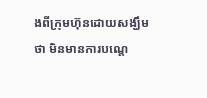ងពីក្រុមហ៊ុនដោយសង្ឃឹមថា មិនមានការបណ្តេ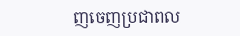ញចេញប្រជាពល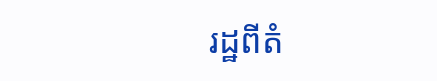រដ្ឋពីតំ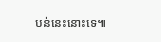បន់នេះនោះទេ៕